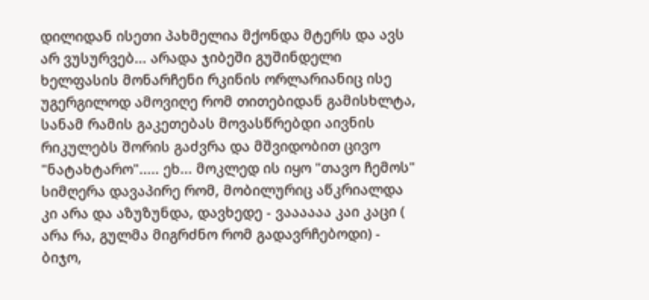დილიდან ისეთი პახმელია მქონდა მტერს და ავს არ ვუსურვებ... არადა ჯიბეში გუშინდელი ხელფასის მონარჩენი რკინის ორლარიანიც ისე უგერგილოდ ამოვიღე რომ თითებიდან გამისხლტა, სანამ რამის გაკეთებას მოვასწრებდი აივნის რიკულებს შორის გაძვრა და მშვიდობით ცივო "ნატახტარო"..... ეხ... მოკლედ ის იყო "თავო ჩემოს" სიმღერა დავაპირე რომ, მობილურიც აწკრიალდა კი არა და აზუზუნდა, დავხედე - ვაააააა კაი კაცი ( არა რა, გულმა მიგრძნო რომ გადავრჩებოდი) - ბიჯო,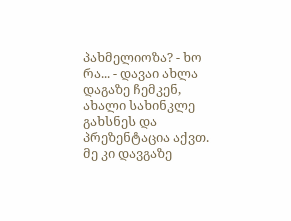პახმელიოზა? - ხო რა... - დავაი ახლა დაგაზე ჩემკენ, ახალი სახინკლე გახსნეს და პრეზენტაცია აქვთ. მე კი დავგაზე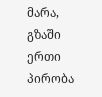მარა, გზაში ერთი პირობა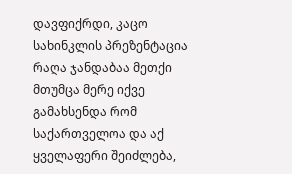დავფიქრდი, კაცო სახინკლის პრეზენტაცია რაღა ჯანდაბაა მეთქი მთუმცა მერე იქვე გამახსენდა რომ საქართველოა და აქ ყველაფერი შეიძლება,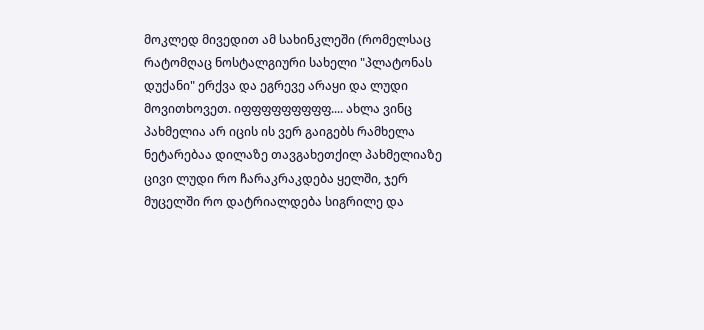მოკლედ მივედით ამ სახინკლეში (რომელსაც რატომღაც ნოსტალგიური სახელი "პლატონას დუქანი" ერქვა და ეგრევე არაყი და ლუდი მოვითხოვეთ. იფფფფფფფფფ.... ახლა ვინც პახმელია არ იცის ის ვერ გაიგებს რამხელა ნეტარებაა დილაზე თავგახეთქილ პახმელიაზე ცივი ლუდი რო ჩარაკრაკდება ყელში, ჯერ მუცელში რო დატრიალდება სიგრილე და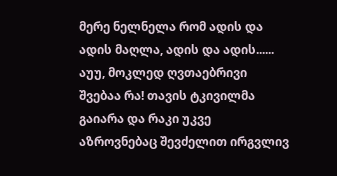მერე ნელნელა რომ ადის და ადის მაღლა, ადის და ადის...... აუუ, მოკლედ ღვთაებრივი შვებაა რა! თავის ტკივილმა გაიარა და რაკი უკვე აზროვნებაც შევძელით ირგვლივ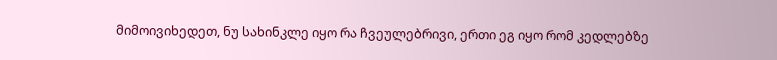მიმოივიხედეთ, ნუ სახინკლე იყო რა ჩვეულებრივი, ერთი ეგ იყო რომ კედლებზე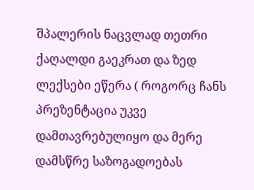შპალერის ნაცვლად თეთრი ქაღალდი გაეკრათ და ზედ ლექსები ეწერა ( როგორც ჩანს პრეზენტაცია უკვე დამთავრებულიყო და მერე დამსწრე საზოგადოებას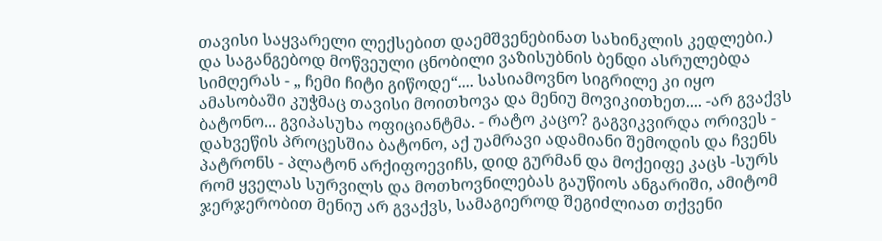თავისი საყვარელი ლექსებით დაემშვენებინათ სახინკლის კედლები.) და საგანგებოდ მოწვეული ცნობილი ვაზისუბნის ბენდი ასრულებდა სიმღერას - „ ჩემი ჩიტი გიწოდე“.... სასიამოვნო სიგრილე კი იყო ამასობაში კუჭმაც თავისი მოითხოვა და მენიუ მოვიკითხეთ.... -არ გვაქვს ბატონო... გვიპასუხა ოფიციანტმა. - რატო კაცო? გაგვიკვირდა ორივეს - დახვეწის პროცესშია ბატონო, აქ უამრავი ადამიანი შემოდის და ჩვენს პატრონს - პლატონ არქიფოევიჩს, დიდ გურმან და მოქეიფე კაცს -სურს რომ ყველას სურვილს და მოთხოვნილებას გაუწიოს ანგარიში, ამიტომ ჯერჯერობით მენიუ არ გვაქვს, სამაგიეროდ შეგიძლიათ თქვენი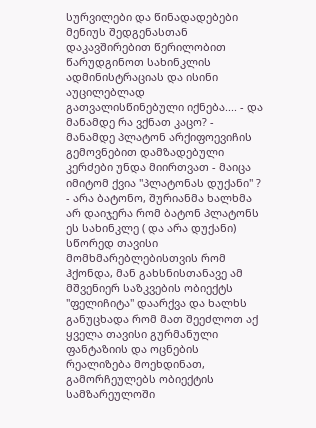სურვილები და წინადადებები მენიუს შედგენასთან დაკავშირებით წერილობით წარუდგინოთ სახინკლის ადმინისტრაციას და ისინი აუცილებლად გათვალისწინებული იქნება.... - და მანამდე რა ვქნათ კაცო? - მანამდე პლატონ არქიფოევიჩის გემოვნებით დამზადებული კერძები უნდა მიირთვათ - მაიცა იმიტომ ქვია "პლატონას დუქანი" ? - არა ბატონო, შურიანმა ხალხმა არ დაიჯერა რომ ბატონ პლატონს ეს სახინკლე ( და არა დუქანი) სწორედ თავისი მომხმარებლებისთვის რომ ჰქონდა, მან გახსნისთანავე ამ მშვენიერ საზკვების ობიექტს "ფელიჩიტა" დაარქვა და ხალხს განუცხადა რომ მათ შეეძლოთ აქ ყველა თავისი გურმანული ფანტაზიის და ოცნების რეალიზება მოეხდინათ, გამორჩეულებს ობიექტის სამზარეულოში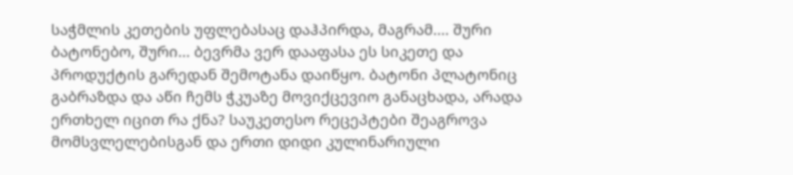საჭმლის კეთების უფლებასაც დაჰპირდა, მაგრამ.... შური ბატონებო, შური... ბევრმა ვერ დააფასა ეს სიკეთე და პროდუქტის გარედან შემოტანა დაიწყო. ბატონი პლატონიც გაბრაზდა და აწი ჩემს ჭკუაზე მოვიქცევიო განაცხადა, არადა ერთხელ იცით რა ქნა? საუკეთესო რეცეპტები შეაგროვა მომსვლელებისგან და ერთი დიდი კულინარიული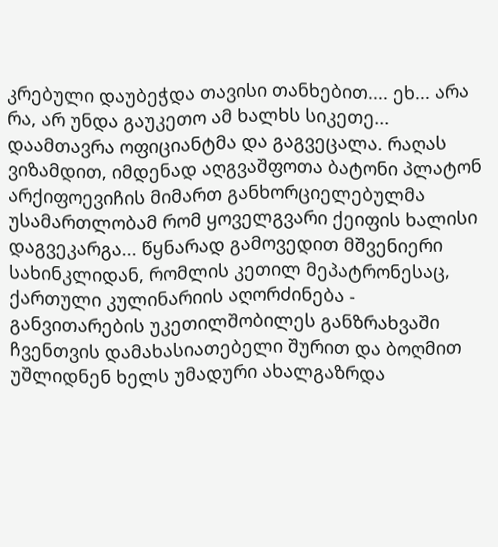კრებული დაუბეჭდა თავისი თანხებით.... ეხ... არა რა, არ უნდა გაუკეთო ამ ხალხს სიკეთე... დაამთავრა ოფიციანტმა და გაგვეცალა. რაღას ვიზამდით, იმდენად აღგვაშფოთა ბატონი პლატონ არქიფოევიჩის მიმართ განხორციელებულმა უსამართლობამ რომ ყოველგვარი ქეიფის ხალისი დაგვეკარგა... წყნარად გამოვედით მშვენიერი სახინკლიდან, რომლის კეთილ მეპატრონესაც, ქართული კულინარიის აღორძინება - განვითარების უკეთილშობილეს განზრახვაში ჩვენთვის დამახასიათებელი შურით და ბოღმით უშლიდნენ ხელს უმადური ახალგაზრდა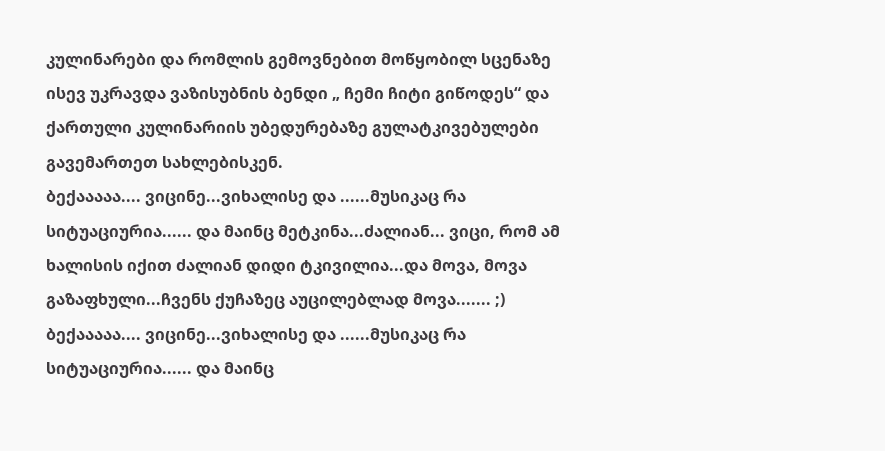კულინარები და რომლის გემოვნებით მოწყობილ სცენაზე ისევ უკრავდა ვაზისუბნის ბენდი „ ჩემი ჩიტი გიწოდეს“ და ქართული კულინარიის უბედურებაზე გულატკივებულები გავემართეთ სახლებისკენ.
ბექააააა.... ვიცინე...ვიხალისე და ......მუსიკაც რა სიტუაციურია...... და მაინც მეტკინა...ძალიან... ვიცი, რომ ამ ხალისის იქით ძალიან დიდი ტკივილია...და მოვა, მოვა გაზაფხული...ჩვენს ქუჩაზეც აუცილებლად მოვა....... ;)
ბექააააა.... ვიცინე...ვიხალისე და ......მუსიკაც რა სიტუაციურია...... და მაინც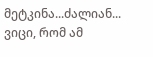მეტკინა...ძალიან... ვიცი, რომ ამ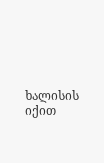ხალისის იქით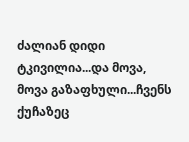ძალიან დიდი ტკივილია...და მოვა, მოვა გაზაფხული...ჩვენს ქუჩაზეც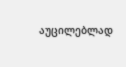აუცილებლად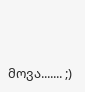მოვა....... ;)